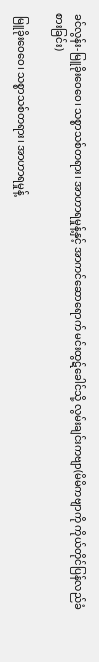ခင်လွန်း-မြူခိုးဝေဝေ၊ သစ္စာသစ်တရား၊ အာဟာရမှုန့်နှင့် အာကင်ဆောရောက် မင်းထွဋ်ခေါင်သို့ လွမ်းချင်းကဗျာ(မိမိကဗျာကို ကိုယ်တိုင်ပြန်လည်ခံစားခြင်း)

 မြူခိုးဝေဝေ၊ သစ္စာသစ်တရား၊ အာဟာရမှုန့်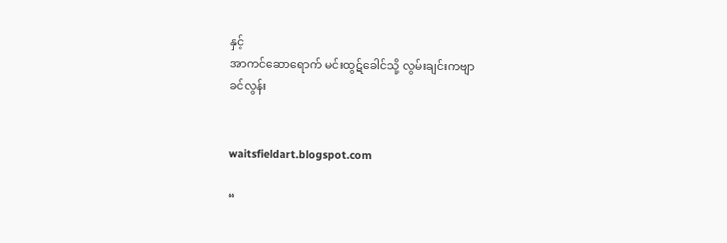နှင့်
အာကင်ဆောရောက် မင်းထွဋ်ခေါင်သို့ လွမ်းချင်းကဗျာ
ခင်လွန်း


waitsfieldart.blogspot.com

“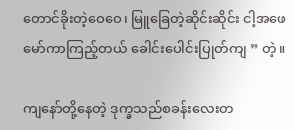တောင်ခိုးတဲ့ဝေဝေ၊ မြူခြေတဲ့ဆိုင်းဆိုင်း ငါ့အဖေမော်ကာကြည့်တယ် ခေါင်းပေါင်းပြုတ်ကျ ” တဲ့။

ကျနော်တို့နေတဲ့ ဒုက္ခသည်စခန်းလေးတ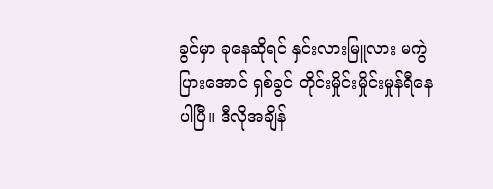ခွင်မှာ ခုနေဆိုရင် နှင်းလားမြူလား မကွဲပြားအောင် ရှစ်ခွင် တိုင်းမှိုင်းမှိုင်းမှုန်ရီနေပါပြီ။ ဒီလိုအချိန်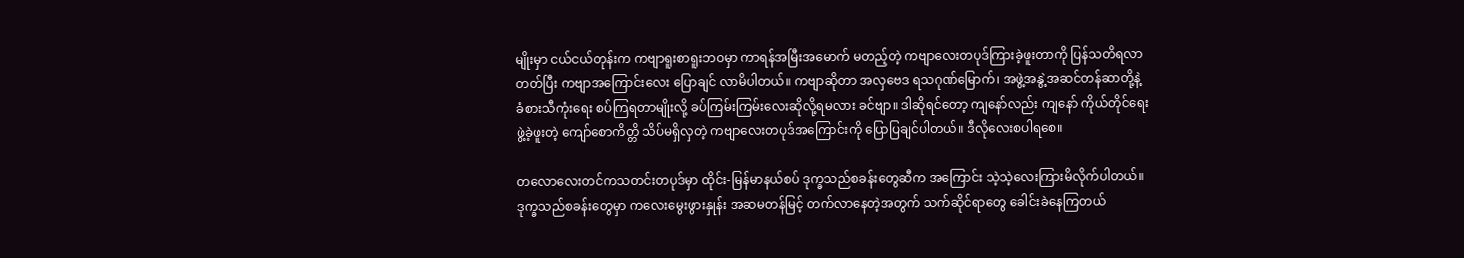မျိုးမှာ ငယ်ငယ်တုန်းက ကဗျာရူးစာရူးဘဝမှာ ကာရန်အမြီးအမောက် မတည့်တဲ့ ကဗျာလေးတပုဒ်ကြားခဲ့ဖူးတာကို ပြန်သတိရလာတတ်ပြီး ကဗျာအကြောင်းလေး ပြောချင် လာမိပါတယ်။ ကဗျာဆိုတာ အလှဗေဒ ရသဂုဏ်မြောက်၊ အဖွဲ့အနွဲ့အဆင်တန်ဆာတို့နဲ့ ခံစားသီကုံးရေး စပ်ကြရတာမျိုးလို့ ခပ်ကြမ်းကြမ်းလေးဆိုလို့ရမလား ခင်ဗျာ။ ဒါဆိုရင်တော့ ကျနော်လည်း ကျနော် ကိုယ်တိုင်ရေးဖွဲ့ခဲ့ဖူးတဲ့ ကျော်စောကိတ္တိ သိပ်မရှိလှတဲ့ ကဗျာလေးတပုဒ်အကြောင်းကို ပြောပြချင်ပါတယ်။ ဒီလိုလေးစပါရစေ။

တလောလေးတင်ကသတင်းတပုဒ်မှာ ထိုင်း-မြန်မာနယ်စပ် ဒုက္ခသည်စခန်းတွေဆီက အကြောင်း သဲ့သဲ့လေးကြားမိလိုက်ပါတယ်။ ဒုက္ခသည်စခန်းတွေမှာ ကလေးမွေးဖွားနှုန်း အဆမတန်မြင့် တက်လာနေတဲ့အတွက် သက်ဆိုင်ရာတွေ ခေါင်းခဲနေကြတယ်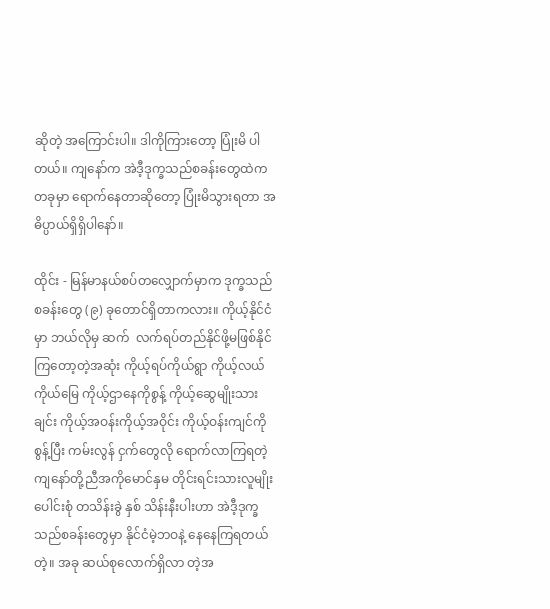ဆိုတဲ့ အကြောင်းပါ။ ဒါကိုကြားတော့ ပြုံးမိ ပါတယ်။ ကျနော်က အဲဒီ့ဒုက္ခသည်စခန်းတွေထဲကတခုမှာ ရောက်နေတာဆိုတော့ ပြုံးမိသွားရတာ အဓိပ္ပာယ်ရှိရှိပါနော်။

ထိုင်း - မြန်မာနယ်စပ်တလျှောက်မှာက ဒုက္ခသည်စခန်းတွေ (၉) ခုတောင်ရှိတာကလား။ ကိုယ့်နိုင်ငံမှာ ဘယ်လိုမှ ဆက်  လက်ရပ်တည်နိုင်ဖို့မဖြစ်နိုင်ကြတော့တဲ့အဆုံး ကိုယ့်ရပ်ကိုယ်ရွာ ကိုယ့်လယ် ကိုယ်မြေ ကိုယ့်ဌာနေကိုစွန့် ကိုယ့်ဆွေမျိုးသားချင်း ကိုယ့်အဝန်းကိုယ့်အဝိုင်း ကိုယ့်ဝန်းကျင်ကိုစွန့်ပြီး ကမ်းလွန် ငှက်တွေလို ရောက်လာကြရတဲ့ ကျနော်တို့ညီအကိုမောင်နှမ တိုင်းရင်းသားလူမျိုးပေါင်းစုံ တသိန်းခွဲ နှစ် သိန်းနီးပါးဟာ အဲဒီ့ဒုက္ခသည်စခန်းတွေမှာ နိုင်ငံမဲ့ဘဝနဲ့ နေနေကြရတယ်တဲ့။ အခု ဆယ်စုလောက်ရှိလာ တဲ့အ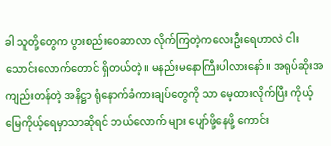ခါ သူတို့တွေက ပွားစည်းဝေဆာလာ လိုက်ကြတဲ့ကလေးဦးရေဟာလဲ ငါး သောင်းလောက်တောင် ရှိတယ်တဲ့။ မနည်းမနောကြီးပါလားနော်။ အရုပ်ဆိုးအကျည်းတန်တဲ့ အနိဋ္ဌာ ရုံနောက်ခံကားချပ်တွေကို သာ မေ့ထားလိုက်ပြီး ကိုယ့်မြေကိုယ့်ရေမှာသာဆိုရင် ဘယ်လောက် များ ပျော်ဖို့နေဖို့ ကောင်း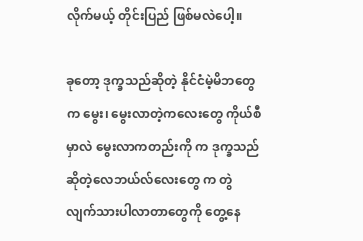လိုက်မယ့် တိုင်းပြည် ဖြစ်မလဲပေါ့။

ခုတော့ ဒုက္ခသည်ဆိုတဲ့ နိုင်ငံမဲ့မိဘတွေက မွေး၊ မွေးလာတဲ့ကလေးတွေ ကိုယ်စီမှာလဲ မွေးလာကတည်းကို က ဒုက္ခသည်ဆိုတဲ့လေဘယ်လ်လေးတွေ က တွဲလျက်သားပါလာတာတွေကို တွေ့နေ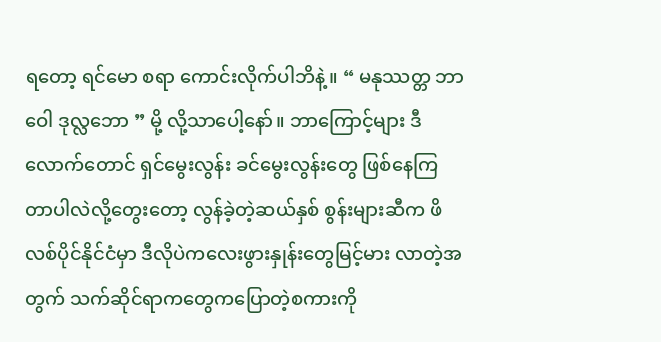ရတော့ ရင်မော စရာ ကောင်းလိုက်ပါဘိနဲ့။ “ မနုဿတ္တ ဘာဝေါ ဒုလ္လဘော ” မို့ လို့သာပေါ့နော်။ ဘာကြောင့်များ ဒီလောက်တောင် ရှင်မွေးလွန်း ခင်မွေးလွန်းတွေ ဖြစ်နေကြ တာပါလဲလို့တွေးတော့ လွန်ခဲ့တဲ့ဆယ်နှစ် စွန်းများဆီက ဖိလစ်ပိုင်နိုင်ငံမှာ ဒီလိုပဲကလေးဖွားနှုန်းတွေမြင့်မား လာတဲ့အတွက် သက်ဆိုင်ရာကတွေကပြောတဲ့စကားကို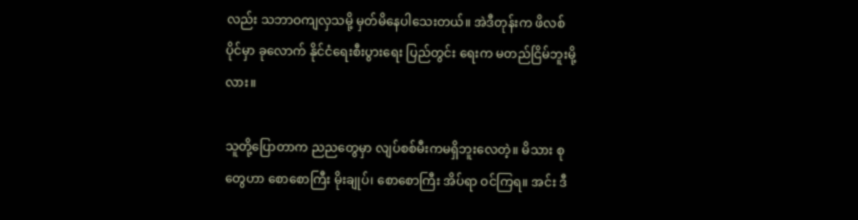လည်း သဘာဝကျလှသမို့ မှတ်မိနေပါသေးတယ်။ အဲဒီတုန်းက ဖိလစ်ပိုင်မှာ ခုလောက် နိုင်ငံရေးစီးပွားရေး ပြည်တွင်း ရေးက မတည်ငြိမ်ဘူးမို့လား။

သူတို့ပြောတာက ညညတွေမှာ လျပ်စစ်မီးကမရှိဘူးလေတဲ့။ မိသား စုတွေဟာ စောစောကြီး မိုးချုပ်၊ စောစောကြီး အိပ်ရာ ဝင်ကြရ။ အင်း ဒီ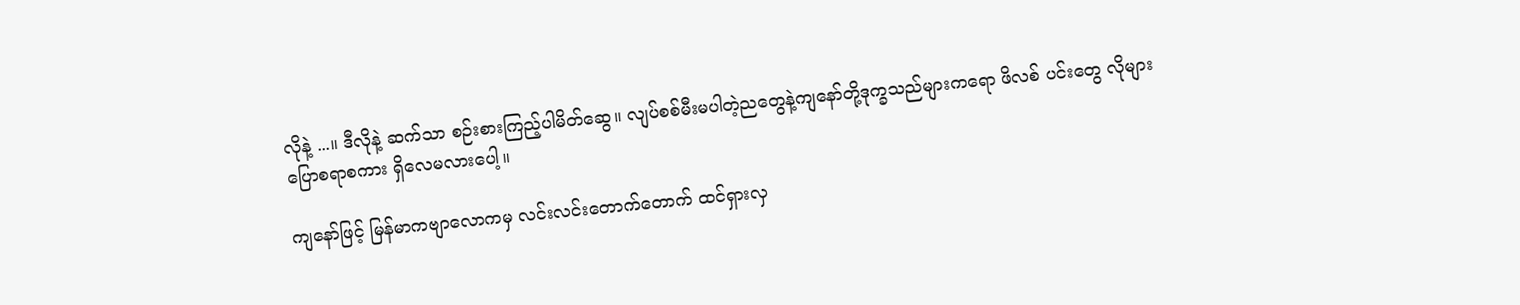လိုနဲ့ ...။ ဒီလိုနဲ့ ဆက်သာ စဉ်းစားကြည့်ပါမိတ်ဆွေ။ လျပ်စစ်မီးမပါတဲ့ညတွေနဲ့ကျနော်တို့ဒုက္ခသည်များကရော ဖိလစ် ပင်းတွေ လိုများ ပြောစရာစကား ရှိလေမလားပေါ့။

ကျနော်ဖြင့် မြန်မာကဗျာလောကမှ လင်းလင်းတောက်တောက် ထင်ရှားလှ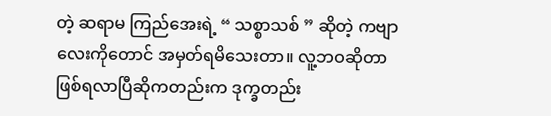တဲ့ ဆရာမ ကြည်အေးရဲ့ “ သစ္စာသစ် ” ဆိုတဲ့ ကဗျာလေးကိုတောင် အမှတ်ရမိသေးတာ။ လူ့ဘဝဆိုတာ ဖြစ်ရလာပြီဆိုကတည်းက ဒုက္ခတည်း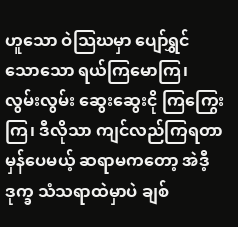ဟူသော ဝဲသြဃမှာ ပျော်ရွှင်သောသော ရယ်ကြမောကြ၊ လွမ်းလွမ်း ဆွေးဆွေးငို ကြကြွေးကြ၊ ဒီလိုသာ ကျင်လည်ကြရတာမှန်ပေမယ့် ဆရာမကတော့ အဲဒီ့ ဒုက္ခ သံသရာထဲမှာပဲ ချစ်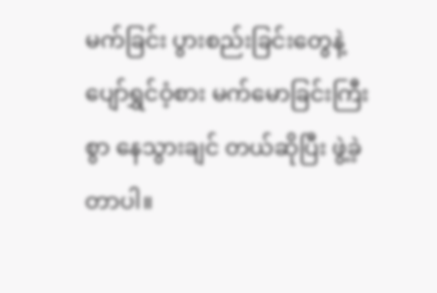မက်ခြင်း ပွားစည်းခြင်းတွေနဲ့ ပျော်ရွှင်ဝံ့စား မက်မောခြင်းကြီးစွာ နေသွားချင် တယ်ဆိုပြီး ဖွဲ့ခဲ့တာပါ။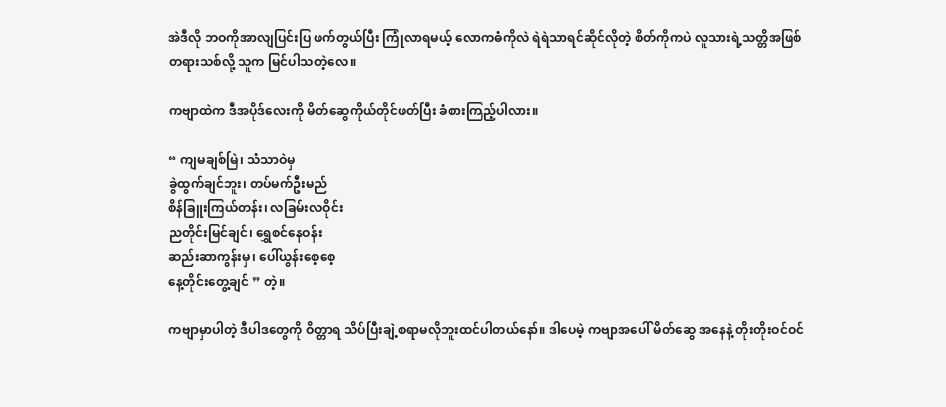အဲဒီလို ဘဝကိုအာလျပြင်းပြ ဖက်တွယ်ပြီး ကြုံလာရမယ့် လောကဓံကိုလဲ ရဲရဲသာရင်ဆိုင်လိုတဲ့ စိတ်ကိုကပဲ လူသားရဲ့သတ္တိအဖြစ် တရားသစ်လို့ သူက မြင်ပါသတဲ့လေ။

ကဗျာထဲက ဒီအပိုဒ်လေးကို မိတ်ဆွေကိုယ်တိုင်ဖတ်ပြီး ခံစားကြည့်ပါလား။

“ ကျမချစ်မြဲ၊ သံသာဝဲမှ
ခွဲထွက်ချင်ဘူး၊ တပ်မက်ဦးမည်
စိန်ခြူးကြယ်တန်း၊ လခြမ်းလဝိုင်း
ညတိုင်းမြင်ချင်၊ ရွှေစင်နေဝန်း
ဆည်းဆာကွန်းမှ၊ ပေါ်ယွန်းစေ့စေ့
နေ့တိုင်းတွေ့ချင် ” တဲ့။

ကဗျာမှာပါတဲ့ ဒီပါဒတွေကို ဝိတ္တာရ သိပ်ပြီးချဲ့စရာမလိုဘူးထင်ပါတယ်နော်။ ဒါပေမဲ့ ကဗျာအပေါ် မိတ်ဆွေ အနေနဲ့ တိုးတိုးဝင်ဝင်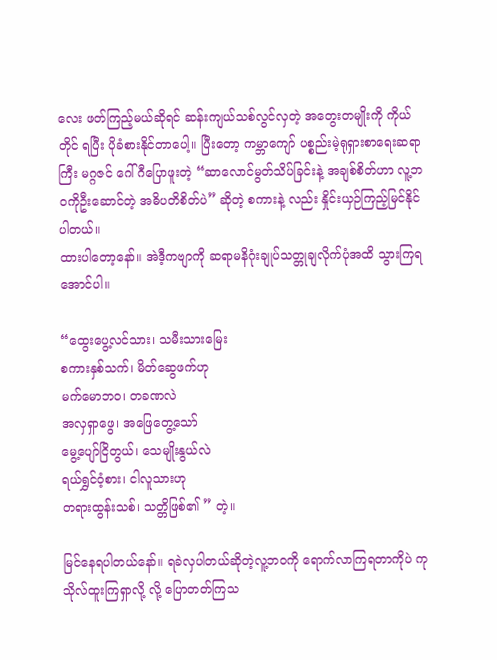လေး ဖတ်ကြည့်မယ်ဆိုရင် ဆန်းကျယ်သစ်လွင်လှတဲ့ အတွေးတမျိုးကို ကိုယ်တိုင် ရပြီး ပိုခံစားနိုင်တာပေါ့။ ပြီးတော့ ကမ္ဘာကျော် ပစ္စည်းမဲ့ရုရှားစာရေးဆရာကြီး မဂ္ဂဇင် ဂေါ်ဂီပြောဖူးတဲ့ “ဆာလောင်မွတ်သိပ်ခြင်းနဲ့ အချစ်စိတ်ဟာ လူ့ဘဝကိုဦးဆောင်တဲ့ အဓိပတိစိတ်ပဲ” ဆိုတဲ့ စကားနဲ့ လည်း နှိုင်းယှဉ်ကြည့်မြင်နိုင်ပါတယ်။
ထားပါတော့နော်။ အဲဒီ့ကဗျာကို ဆရာမနိဂုံးချုပ်သတ္တုချလိုက်ပုံအထိ သွားကြရအောင်ပါ။

“ထွေးပွေ့လင်သား၊ သမီးသားမြေး
စကားနှစ်သက်၊ မိတ်ဆွေဖက်ဟု
မက်မောဘဝ၊ တခဏလဲ
အလှရှာဖွေ၊ အဖြေတွေ့သော်
မွေ့ပျော်ငြိတွယ်၊ သေမျိုးနွယ်လဲ
ရယ်ရွှင်ဝံ့စား၊ ငါလူသားဟု
တရားထွန်းသစ်၊ သတ္တိဖြစ်၏ ” တဲ့။

မြင်နေရပါတယ်နော်။ ရခဲလှပါတယ်ဆိုတဲ့လူ့ဘဝကို ရောက်လာကြရတာကိုပဲ ကုသိုလ်ထူးကြရှာလို့ လို့ ပြောတတ်ကြသ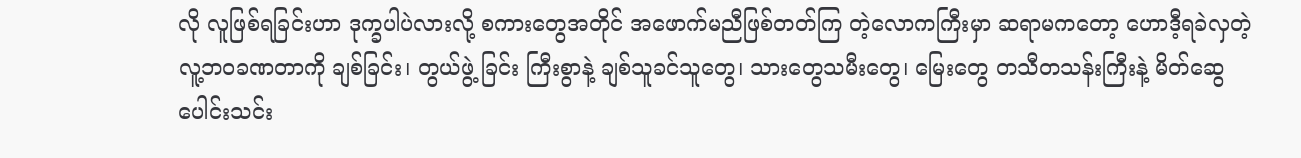လို လူဖြစ်ရခြင်းဟာ ဒုက္ခပါပဲလားလို့ စကားတွေအတိုင် အဖောက်မညီဖြစ်တတ်ကြ တဲ့လောကကြီးမှာ ဆရာမကတော့ ဟောဒီ့ရခဲလှတဲ့ လူ့ဘဝခဏတာကို ချစ်ခြင်း၊ တွယ်ဖွဲ့ ခြင်း ကြီးစွာနဲ့ ချစ်သူခင်သူတွေ၊ သားတွေသမီးတွေ၊ မြေးတွေ တသီတသန်းကြီးနဲ့ မိတ်ဆွေပေါင်းသင်း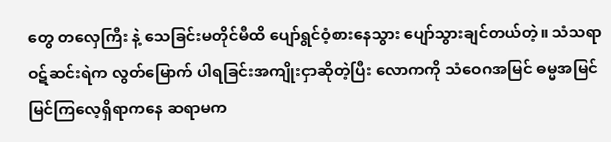တွေ တလှေကြီး နဲ့ သေခြင်းမတိုင်မီထိ ပျော်ရွင်ဝံ့စားနေသွား ပျော်သွားချင်တယ်တဲ့။ သံသရာဝဋ်ဆင်းရဲက လွတ်မြောက် ပါရခြင်းအကျိုးငှာဆိုတဲ့ပြီး လောကကို သံဝေဂအမြင် ဓမ္မအမြင် မြင်ကြလေ့ရှိရာကနေ ဆရာမက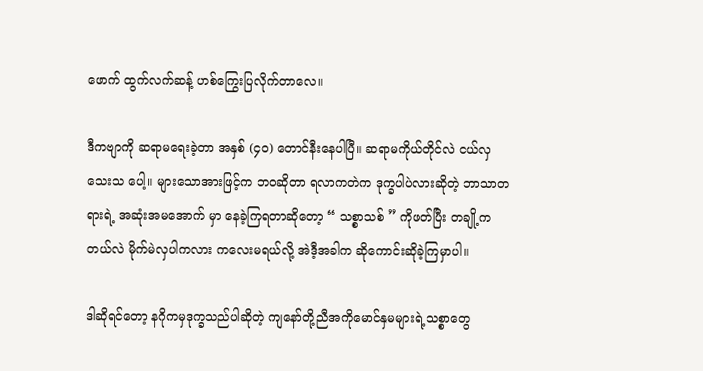ဖောက် ထွက်လက်ဆန့် ဟစ်ကြွေးပြလိုက်တာလေ။

ဒီကဗျာကို ဆရာမရေးခဲ့တာ အနှစ် (၄၀) တောင်နီးနေပါပြီ။ ဆရာမကိုယ်တိုင်လဲ ငယ်လှသေးသ ပေါ့။ များသောအားဖြင့်က ဘဝဆိုတာ ရလာကတဲက ဒုက္ခပါပဲလားဆိုတဲ့ ဘာသာတရားရဲ့ အဆုံးအမအောက် မှာ နေခဲ့ကြရတာဆိုတော့ “ သစ္စာသစ် ” ကိုဖတ်ပြီး တချို့က တယ်လဲ မိုက်မဲလှပါကလား ကလေးမရယ်လို့ အဲဒီ့အခါက ဆိုကောင်းဆိုခဲ့ကြမှာပါ။

ဒါဆိုရင်တော့ နဂိုကမှဒုက္ခသည်ပါဆိုတဲ့ ကျနော်တို့ညီအကိုမောင်နှမများရဲ့သစ္စာတွေ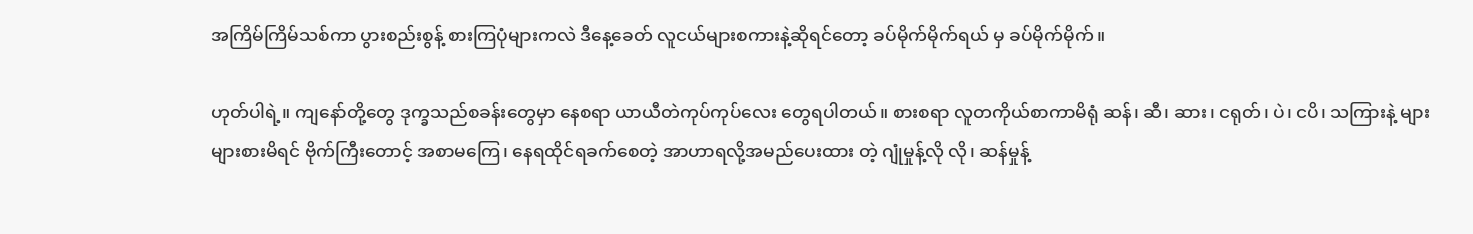အကြိမ်ကြိမ်သစ်ကာ ပွားစည်းစွန့် စားကြပုံများကလဲ ဒီနေ့ခေတ် လူငယ်များစကားနဲ့ဆိုရင်တော့ ခပ်မိုက်မိုက်ရယ် မှ ခပ်မိုက်မိုက်။

ဟုတ်ပါရဲ့။ ကျနော်တို့တွေ ဒုက္ခသည်စခန်းတွေမှာ နေစရာ ယာယီတဲကုပ်ကုပ်လေး တွေရပါတယ်။ စားစရာ လူတကိုယ်စာကာမိရုံ ဆန်၊ ဆီ၊ ဆား၊ ငရုတ်၊ ပဲ၊ ငပိ၊ သကြားနဲ့ များများစားမိရင် ဗိုက်ကြီးတောင့် အစာမကြေ၊ နေရထိုင်ရခက်စေတဲ့ အာဟာရလို့အမည်ပေးထား တဲ့ ဂျုံမှုန့်လို လို၊ ဆန်မှုန့်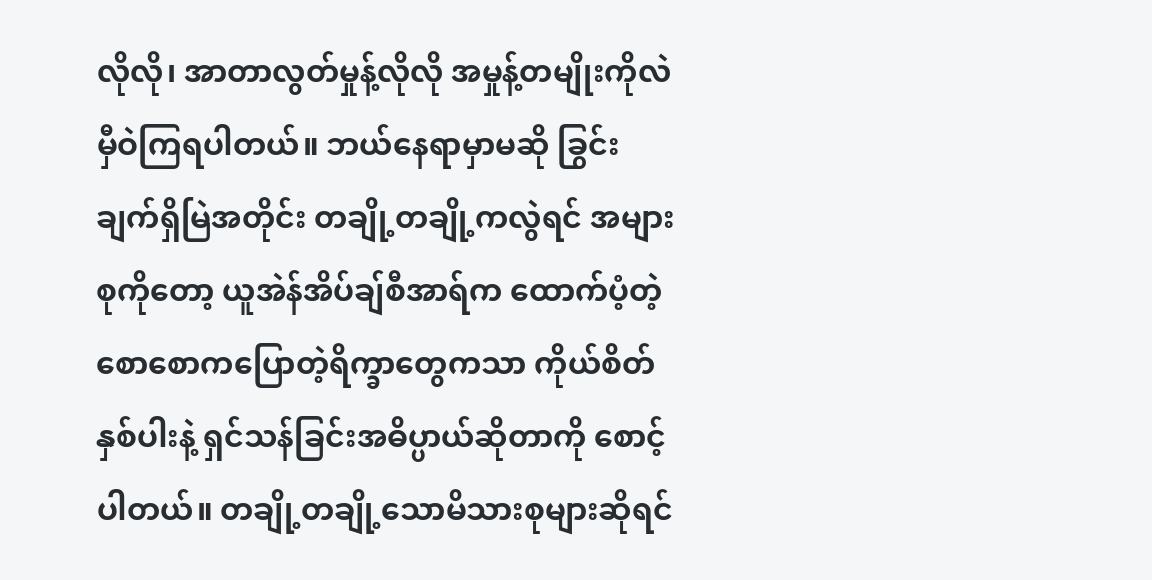လိုလို၊ အာတာလွတ်မှုန့်လိုလို အမှုန့်တမျိုးကိုလဲ မှီဝဲကြရပါတယ်။ ဘယ်နေရာမှာမဆို ခြွင်းချက်ရှိမြဲအတိုင်း တချို့တချို့ကလွဲရင် အများစုကိုတော့ ယူအဲန်အိပ်ချ်စီအာရ်က ထောက်ပံ့တဲ့ စောစောကပြောတဲ့ရိက္ခာတွေကသာ ကိုယ်စိတ်နှစ်ပါးနဲ့ ရှင်သန်ခြင်းအဓိပ္ပာယ်ဆိုတာကို စောင့်ပါတယ်။ တချို့တချို့သောမိသားစုများဆိုရင်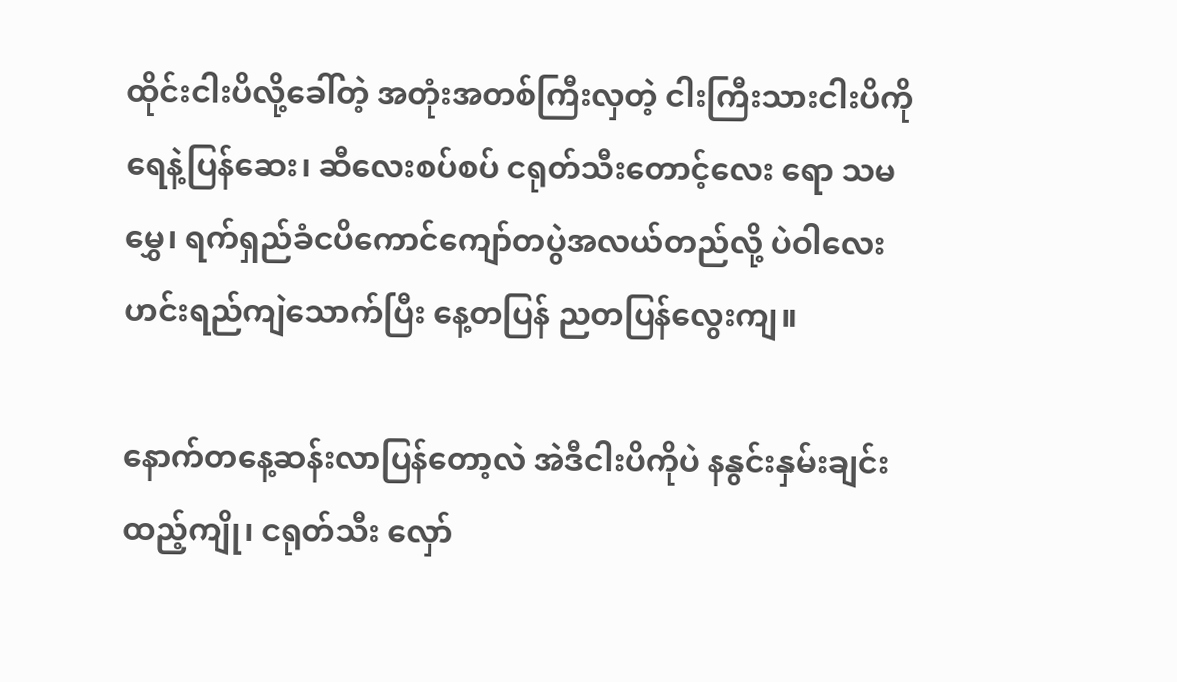ထိုင်းငါးပိလို့ခေါ်တဲ့ အတုံးအတစ်ကြီးလှတဲ့ ငါးကြီးသားငါးပိကို ရေနဲ့ပြန်ဆေး၊ ဆီလေးစပ်စပ် ငရုတ်သီးတောင့်လေး ရော သမမွှေ၊ ရက်ရှည်ခံငပိကောင်ကျော်တပွဲအလယ်တည်လို့ ပဲဝါလေးဟင်းရည်ကျဲသောက်ပြီး နေ့တပြန် ညတပြန်လွေးကျ။

နောက်တနေ့ဆန်းလာပြန်တော့လဲ အဲဒီငါးပိကိုပဲ နနွင်းနှမ်းချင်းထည့်ကျို၊ ငရုတ်သီး လှော်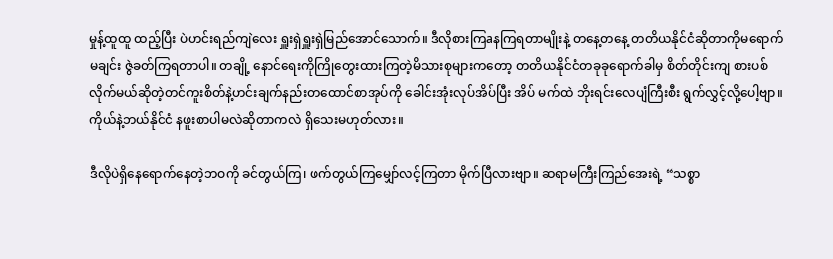မှုန့်ထူထူ ထည့်ပြီး ပဲဟင်းရည်ကျဲလေး ရှူးရှဲရှူးရှဲမြည်အောင်သောက်။ ဒီလိုစားကြaနကြရတာမျိုးနဲ့ တနေ့တနေ့ တတိယနိုင်ငံဆိုတာကိုမရောက်မချင်း ဇွဲခတ်ကြရတာပါ။ တချို့ နောင်ရေးကိုကြိုတွေးထားကြတဲ့မိသားစုများကတော့ တတိယနိုင်ငံတခုခုရောက်ခါမှ စိတ်တိုင်းကျ စားပစ်လိုက်မယ်ဆိုတဲ့တင်ကူးစိတ်နဲ့ဟင်းချက်နည်းတထောင်စာအုပ်ကို ခေါင်းအုံးလုပ်အိပ်ပြီး အိပ် မက်ထဲ ဘိုးရင်းလေပျံကြီးစီး ရွက်လွှင့်လို့ပေါ့ဗျာ။ ကိုယ်နဲ့ဘယ်နိုင်ငံ နဖူးစာပါမလဲဆိုတာကလဲ ရှိသေးမဟုတ်လား။

ဒီလိုပဲရှိနေရောက်နေတဲ့ဘဝကို ခင်တွယ်ကြ၊ ဖက်တွယ်ကြမျှော်လင့်ကြတာ မိုက်ပြီလားဗျာ။ ဆရာမကြီးကြည်အေးရဲ့ “သစ္စာ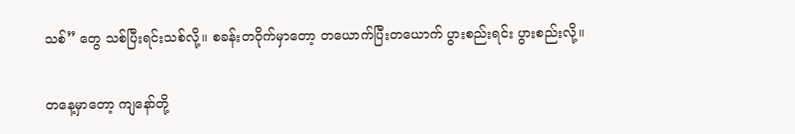သစ်” တွေ သစ်ပြီးရင်းသစ်လို့။ စခန်းတဝိုက်မှာတော့ တယောက်ပြီးတယောက် ပွားစည်းရင်း ပွားစည်းလို့။

တနေ့မှာတော့ ကျနော်တို့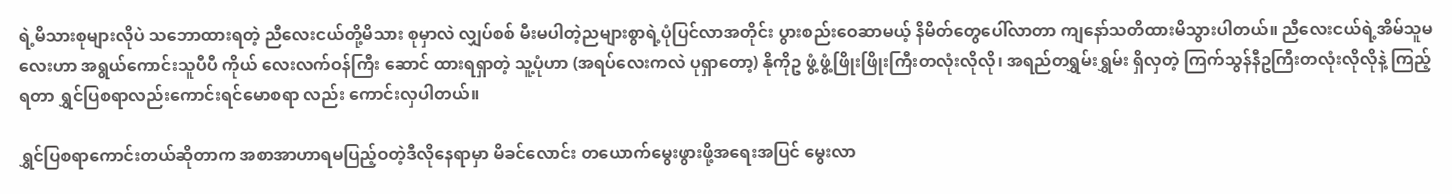ရဲ့မိသားစုများလိုပဲ သဘောထားရတဲ့ ညီလေးငယ်တို့မိသား စုမှာလဲ လျှပ်စစ် မီးမပါတဲ့ညများစွာရဲ့ပုံပြင်လာအတိုင်း ပွားစည်းဝေဆာမယ့် နိမိတ်တွေပေါ်လာတာ ကျနော်သတိထားမိသွားပါတယ်။ ညီလေးငယ်ရဲ့အိမ်သူမလေးဟာ အရွယ်ကောင်းသူပီပီ ကိုယ် လေးလက်ဝန်ကြီး ဆောင် ထားရရှာတဲ့ သူ့ပုံဟာ (အရပ်လေးကလဲ ပုရှာတော့) နိုကိုဥ ဖွံ့ဖွံ့ဖြိုးဖြိုးကြီးတလုံးလိုလို၊ အရည်တရွှမ်းရွှမ်း ရှိလှတဲ့ ကြက်သွန်နီဥကြီးတလုံးလိုလိုနဲ့ ကြည့်ရတာ ရွှင်ပြစရာလည်းကောင်းရင်မောစရာ လည်း ကောင်းလှပါတယ်။

ရွှင်ပြစရာကောင်းတယ်ဆိုတာက အစာအာဟာရမပြည့်ဝတဲ့ဒီလိုနေရာမှာ မိခင်လောင်း တယောက်မွေးဖွားဖို့အရေးအပြင် မွေးလာ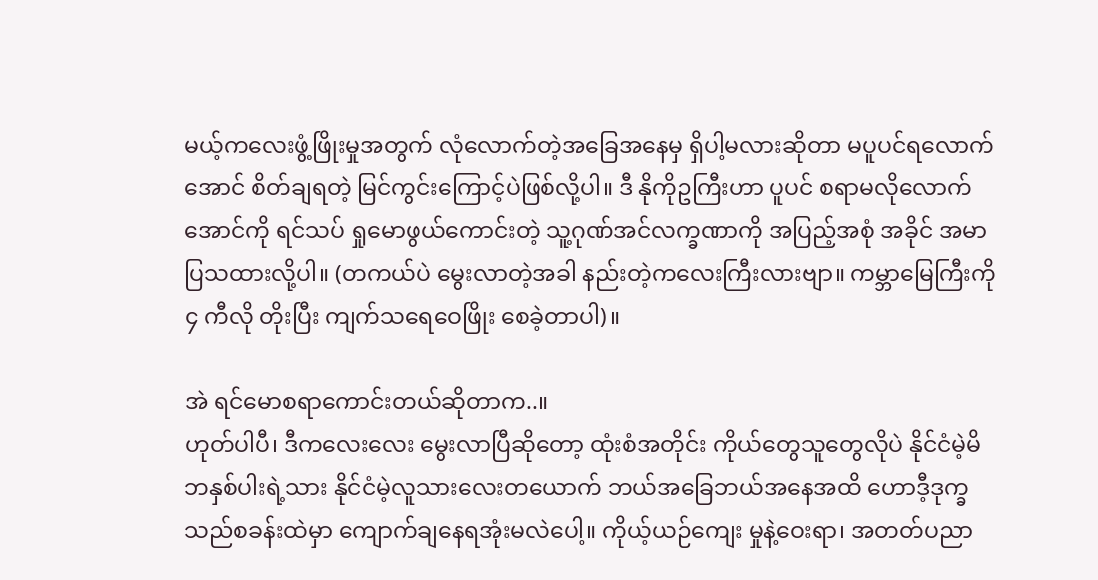မယ့်ကလေးဖွံ့ဖြိုးမှုအတွက် လုံလောက်တဲ့အခြေအနေမှ ရှိပါ့မလားဆိုတာ မပူပင်ရလောက်အောင် စိတ်ချရတဲ့ မြင်ကွင်းကြောင့်ပဲဖြစ်လို့ပါ။ ဒီ နိုကိုဥကြီးဟာ ပူပင် စရာမလိုလောက်အောင်ကို ရင်သပ် ရှုမောဖွယ်ကောင်းတဲ့ သူ့ဂုဏ်အင်လက္ခဏာကို အပြည့်အစုံ အခိုင် အမာပြသထားလို့ပါ။ (တကယ်ပဲ မွေးလာတဲ့အခါ နည်းတဲ့ကလေးကြီးလားဗျာ။ ကမ္ဘာမြေကြီးကို ၄ ကီလို တိုးပြီး ကျက်သရေဝေဖြိုး စေခဲ့တာပါ)။

အဲ ရင်မောစရာကောင်းတယ်ဆိုတာက..။
ဟုတ်ပါပီ၊ ဒီကလေးလေး မွေးလာပြီဆိုတော့ ထုံးစံအတိုင်း ကိုယ်တွေသူတွေလိုပဲ နိုင်ငံမဲ့မိဘနှစ်ပါးရဲ့သား နိုင်ငံမဲ့လူသားလေးတယောက် ဘယ်အခြေဘယ်အနေအထိ ဟောဒီ့ဒုက္ခသည်စခန်းထဲမှာ ကျောက်ချနေရအုံးမလဲပေါ့။ ကိုယ့်ယဉ်ကျေး မှုနဲ့ဝေးရာ၊ အတတ်ပညာ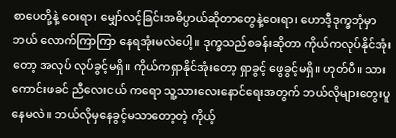စာပေတို့နဲ့ ဝေးရာ၊ မျှော်လင့်ခြင်းအဓိပ္ပာယ်ဆိုတာတွေနဲ့ဝေးရာ၊ ဟောဒီ့ဒုက္ခဘုံမှာ ဘယ် လောက်ကြာကြာ နေရအုံးမလဲပေါ့။ ဒုက္ခသည်စခန်းဆိုတာ ကိုယ်ကလုပ်နိုင်အုံးတော့ အလုပ် လုပ်ခွင့်မရှိ။ ကိုယ်ကရှာနိုင်အုံးတော့ ရှာခွင့် ဖွေခွင့်မရှိ။ ဟုတ်ပီ။ သားကောင်းဖခင် ညီလေးငယ် ကရော သူ့သားလေးနောင်ရေးအတွက် ဘယ်လိုများတွေးပူနေမလဲ။ ဘယ်လိုမှနေခွင့်မသာတော့တဲ့ ကိုယ့်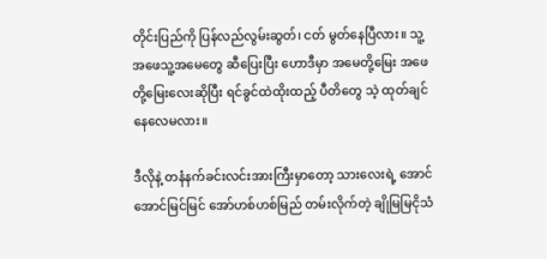တိုင်းပြည်ကို ပြန်လည်လွမ်းဆွတ်၊ ငတ် မွတ်နေပြီလား။ သူ့အဖေသူ့အမေတွေ ဆီပြေးပြီး ဟောဒီမှာ အမေတို့မြေး အဖေတို့မြေးလေးဆိုပြီး ရင်ခွင်ထဲထိုးထည့် ပီတိတွေ သဲ့ ထုတ်ချင်နေလေမလား။

ဒီလိုနဲ့ တနံနက်ခင်းလင်းအားကြီးမှာတော့ သားလေးရဲ့ အောင်အောင်မြင်မြင် အော်ဟစ်ဟစ်မြည် တမ်းလိုက်တဲ့ ချိုမြမြငိုသံ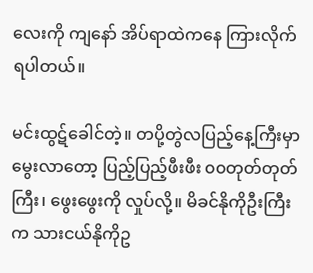လေးကို ကျနော် အိပ်ရာထဲကနေ ကြားလိုက်ရပါတယ်။

မင်းထွဋ်ခေါင်တဲ့။ တပို့တွဲလပြည့်နေ့ကြီးမှာမွေးလာတော့ ပြည့်ပြည့်ဖီးဖီး ၀၀တုတ်တုတ်ကြီး၊ ဖွေးဖွေးကို လှုပ်လို့။ မိခင်နိုကိုဦးကြီးက သားငယ်နိုကိုဥ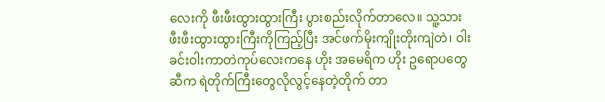လေးကို ဖီးဖီးထွားထွားကြီး ပွားစည်းလိုက်တာလေ။ သူ့သားဖီးဖီးထွားထွားကြီးကိုကြည့်ပြီး အင်ဖက်မိုးကျိုးတိုးကျဲတဲ၊ ဝါးခင်းဝါးကာတဲကုပ်လေးကနေ ဟိုး အမေရိက ဟိုး ဥရောပတွေဆီက ရဲတိုက်ကြီးတွေလိုလွင့်နေတဲ့တိုက် တာ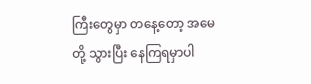ကြီးတွေမှာ တနေ့တော့ အမေတို့ သွားပြီး နေကြရမှာပါ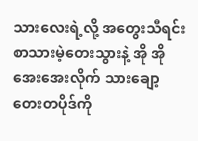သားလေးရဲ့လို့ အတွေးသီရင်း စာသားမဲ့တေးသွားနဲ့ အို အို အေးအေးလိုက် သားချော့တေးတပိုဒ်ကို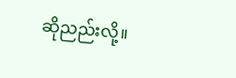ဆိုညည်းလို့။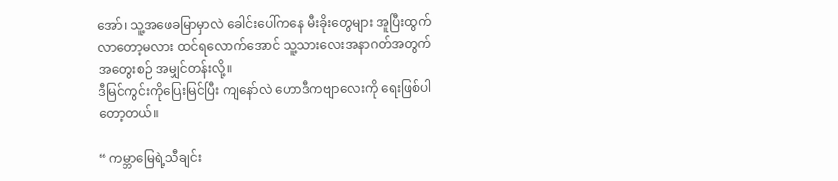အော်၊ သူ့အဖေခမြာမှာလဲ ခေါင်းပေါ်ကနေ မီးခိုးတွေများ အူပြီးထွက်လာတော့မလား ထင်ရလောက်အောင် သူ့သားလေးအနာဂတ်အတွက် အတွေးစဉ် အမျှင်တန်းလို့။
ဒီမြင်ကွင်းကိုပြေးမြင်ပြီး ကျနော်လဲ ဟောဒီကဗျာလေးကို ရေးဖြစ်ပါတော့တယ်။

“ ကမ္ဘာမြေရဲ့သီချင်း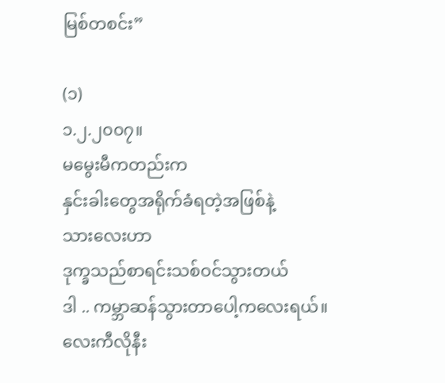မြစ်တစင်း”

(၁)
၁.၂.၂၀၀၇။
မမွေးမီကတည်းက
နှင်းခါးတွေအရိုက်ခံရတဲ့အဖြစ်နဲ့
သားလေးဟာ
ဒုက္ခသည်စာရင်းသစ်ဝင်သွားတယ်
ဒါ .. ကမ္ဘာဆန်သွားတာပေါ့ကလေးရယ်။
လေးကီလိုနီး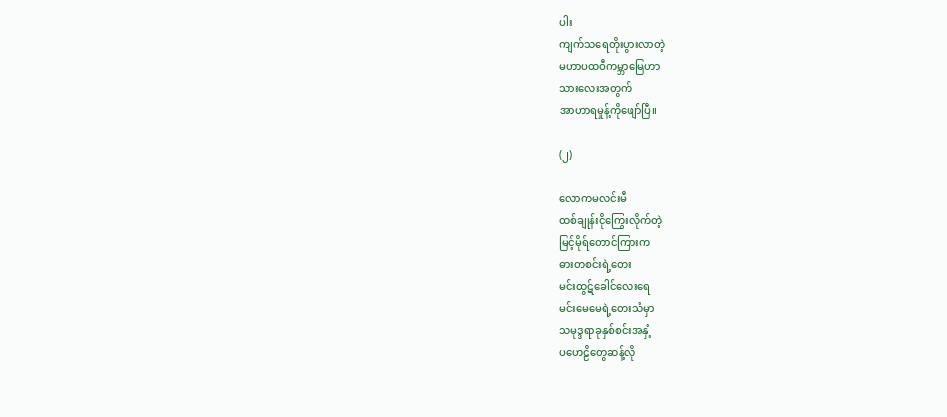ပါး
ကျက်သရေတိုးပွားလာတဲ့
မဟာပထဝီကမ္ဘာမြေဟာ
သားလေးအတွက်
အာဟာရမှုန့်ကိုဖျော်ပြီ။

(၂)

လောကမလင်းမီ
ထစ်ချုန်းငိုကြွေးလိုက်တဲ့
မြင့်မိုရ်တောင်ကြားက
ဓားတစင်းရဲ့တေး
မင်းထွဋ်ခေါင်လေးရေ
မင်းမေမေရဲ့တေးသံမှာ
သမုဒ္ဒရာခုနှစ်စင်းအနှံ့
ပဟေဠိတွေဆန့်လို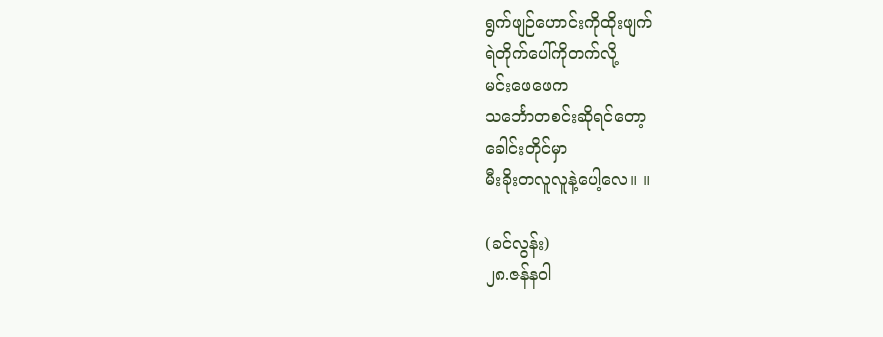ရွက်ဖျဉ်ဟောင်းကိုထိုးဖျက်
ရဲတိုက်ပေါ်ကိုတက်လို့
မင်းဖေဖေက
သင်္ဘောတစင်းဆိုရင်တော့
ခေါင်းတိုင်မှာ
မီးခိုးတလူလူနဲ့ပေါ့လေ။ ။

(ခင်လွန်း)
၂၈.ဇန်နဝါ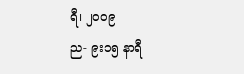ရီ၊ ၂၀၀၉
ည- ၉း၁၅ နာရီ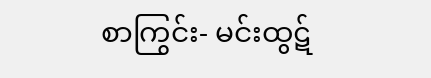စာကြွင်း- မင်းထွဋ်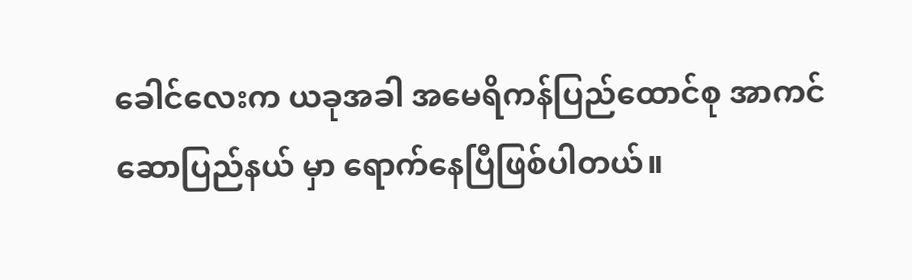ခေါင်လေးက ယခုအခါ အမေရိကန်ပြည်ထောင်စု အာကင်ဆောပြည်နယ် မှာ ရောက်နေပြီဖြစ်ပါတယ်။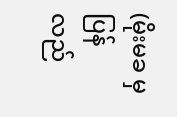(မိုးမခ မှ ပြန်လည်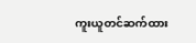ကူးယူတင်ဆက်ထား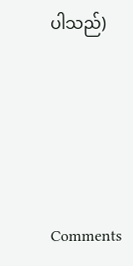ပါသည်)




Comments